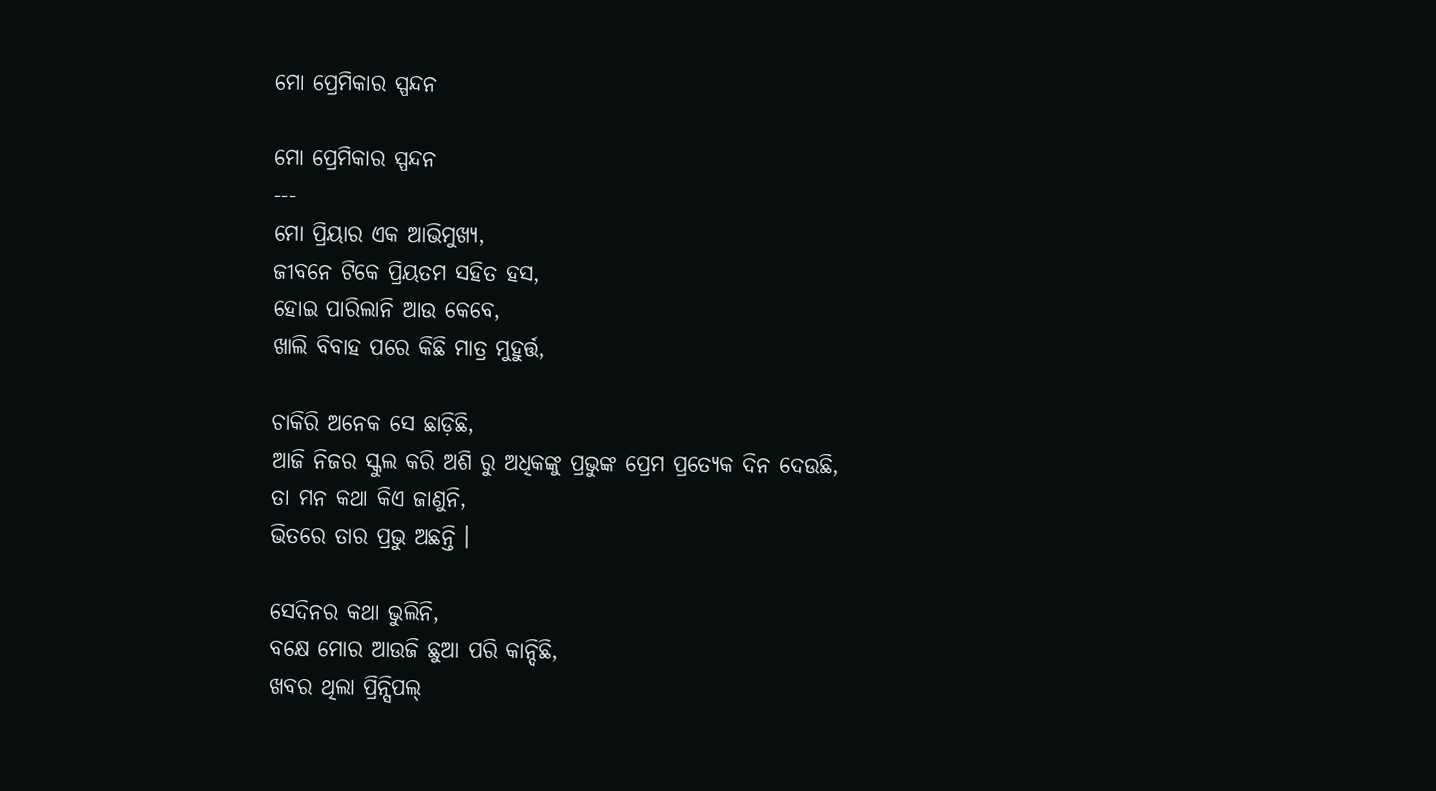ମୋ ପ୍ରେମିକାର ସ୍ପନ୍ଦନ

ମୋ ପ୍ରେମିକାର ସ୍ପନ୍ଦନ
---
ମୋ ପ୍ରିୟାର ଏକ ଆଭିମୁଖ୍ୟ,
ଜୀବନେ ଟିକେ ପ୍ରିୟତମ ସହିତ ହସ,
ହୋଇ ପାରିଲାନି ଆଉ କେବେ,
ଖାଲି ବିବାହ ପରେ କିଛି ମାତ୍ର ମୁହୁର୍ତ୍ତ,

ଚାକିରି ଅନେକ ସେ ଛାଡ଼ିଛି,
ଆଜି ନିଜର ସ୍କୁଲ କରି ଅଶି ରୁ ଅଧିକଙ୍କୁ ପ୍ରଭୁଙ୍କ ପ୍ରେମ ପ୍ରତ୍ୟେକ ଦିନ ଦେଉଛି,
ତା ମନ କଥା କିଏ ଜାଣୁନି,
ଭିତରେ ତାର ପ୍ରଭୁ ଅଛନ୍ତି ।

ସେଦିନର କଥା ଭୁଲିନି,
ବକ୍ଷେ ମୋର ଆଉଜି ଛୁଆ ପରି କାନ୍ଦିଛି,
ଖବର ଥିଲା ପ୍ରିନ୍ସିପଲ୍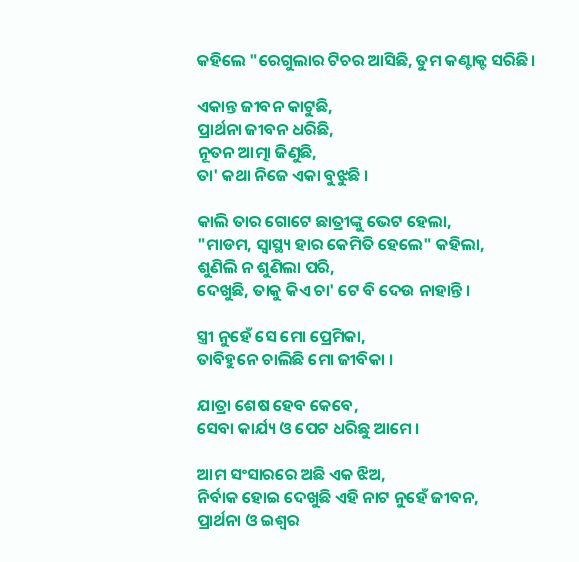କହିଲେ "ରେଗୁଲାର ଟିଚର ଆସିଛି, ତୁମ କଣ୍ଟାକ୍ଟ ସରିଛି।

ଏକାନ୍ତ ଜୀବନ କାଟୁଛି,
ପ୍ରାର୍ଥନା ଜୀବନ ଧରିଛି,
ନୂତନ ଆତ୍ମା ଜିଣୁଛି,
ତା' କଥା ନିଜେ ଏକା ବୁଝୁଛି ।

କାଲି ତାର ଗୋଟେ ଛାତ୍ରୀଙ୍କୁ ଭେଟ ହେଲା,
"ମାଡମ, ସ୍ବାସ୍ଥ୍ୟ ହାର କେମିତି ହେଲେ" କହିଲା,
ଶୁଣିଲି ନ ଶୁଣିଲା ପରି,
ଦେଖୁଛି, ତାକୁ କିଏ ଚା' ଟେ ବି ଦେଉ ନାହାନ୍ତି ।

ସ୍ତ୍ରୀ ନୁହେଁ ସେ ମୋ ପ୍ରେମିକା,
ତାବିହୁନେ ଚାଲିଛି ମୋ ଜୀବିକା ।

ଯାତ୍ରା ଶେଷ ହେବ କେବେ,
ସେବା କାର୍ଯ୍ୟ ଓ ପେଟ ଧରିଛୁ ଆମେ ।

ଆମ ସଂସାରରେ ଅଛି ଏକ ଝିଅ,
ନିର୍ବାକ ହୋଇ ଦେଖୁଛି ଏହି ନାଟ ନୁହେଁ ଜୀବନ,
ପ୍ରାର୍ଥନା ଓ ଇଶ୍ଵର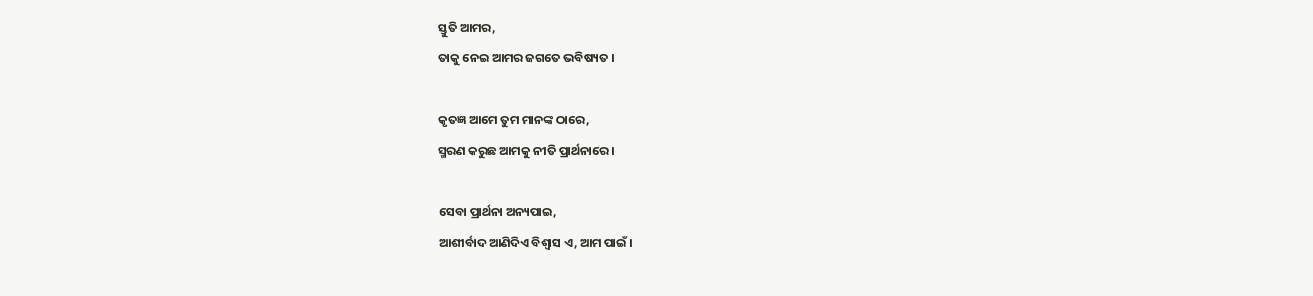ସ୍ତୁତି ଆମର,
ତାକୁ ନେଇ ଆମର ଜଗତେ ଭବିଷ୍ୟତ ।

କୃତଜ୍ଞ ଆମେ ତୁମ ମାନଙ୍କ ଠାରେ,
ସ୍ମରଣ କରୁଛ ଆମକୁ ନୀତି ପ୍ରାର୍ଥନାରେ ।

ସେବା ପ୍ରାର୍ଥନା ଅନ୍ୟପାଇ,
ଆଶୀର୍ବାଦ ଆଣିଦିଏ ବିଶ୍ୱାସ ଏ, ଆମ ପାଇଁ ।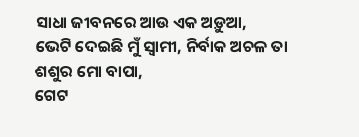ସାଧା ଜୀବନରେ ଆଉ ଏକ ଅଡ଼ୁଆ,
ଭେଟି ଦେଇଛି ମୁଁ ସ୍ବାମୀ, ନିର୍ବାକ ଅଚଳ ତା ଶଶୁର ମୋ ବାପା,
ଗେଟ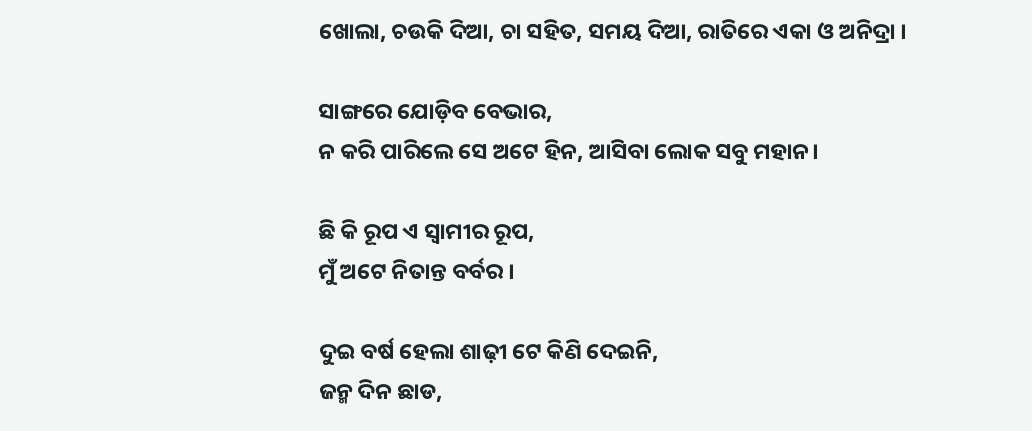ଖୋଲା, ଚଉକି ଦିଆ, ଚା ସହିତ, ସମୟ ଦିଆ, ରାତିରେ ଏକା ଓ ଅନିଦ୍ରା ।

ସାଙ୍ଗରେ ଯୋଡ଼ିବ ବେଭାର,
ନ କରି ପାରିଲେ ସେ ଅଟେ ହିନ, ଆସିବା ଲୋକ ସବୁ ମହାନ।

ଛି କି ରୂପ ଏ ସ୍ୱାମୀର ରୂପ,
ମୁଁ ଅଟେ ନିତାନ୍ତ ବର୍ବର ।

ଦୁଇ ବର୍ଷ ହେଲା ଶାଢ଼ୀ ଟେ କିଣି ଦେଇନି,
ଜନ୍ମ ଦିନ ଛାଡ,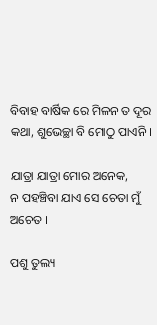ବିବାହ ବାର୍ଷିକ ରେ ମିଳନ ତ ଦୂର କଥା, ଶୁଭେଚ୍ଛା ବି ମୋଠୁ ପାଏନି ।

ଯାତ୍ରା ଯାତ୍ରା ମୋର ଅନେକ,
ନ ପହଞ୍ଚିବା ଯାଏ ସେ ଚେତା ମୁଁ ଅଚେତ ।

ପଶୁ ତୁଲ୍ୟ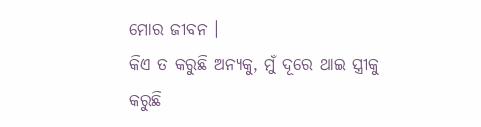ମୋର ଜୀବନ ।
କିଏ ତ କରୁଛି ଅନ୍ୟକୁ, ମୁଁ ଦୂରେ ଥାଇ ସ୍ତ୍ରୀକୁ କରୁଛି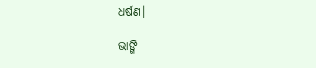ଧର୍ଷଣ।

ଭାଙ୍ଗି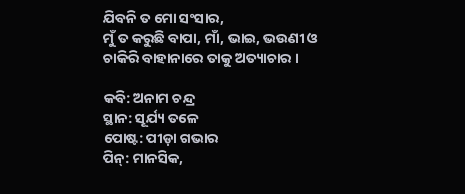ଯିବନି ତ ମୋ ସଂସାର,
ମୁଁ ତ କରୁଛି ବାପା, ମାଁ, ଭାଇ, ଭଉଣୀ ଓ ଚାକିରି ବାହାନାରେ ତାକୁ ଅତ୍ୟାଚାର ।

କବି: ଅନାମ ଚନ୍ଦ୍ର
ସ୍ଥାନ: ସୂର୍ଯ୍ୟ ତଳେ
ପୋଷ୍ଟ: ପୀଡ଼ା ଗଭାର
ପିନ୍: ମାନସିକ,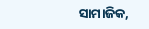ସାମାଜିକ,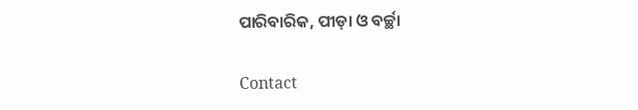ପାରିବାରିକ, ପୀଡ଼ା ଓ ବର୍ଚ୍ଛା

Contact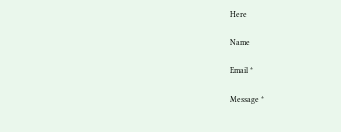Here

Name

Email *

Message *